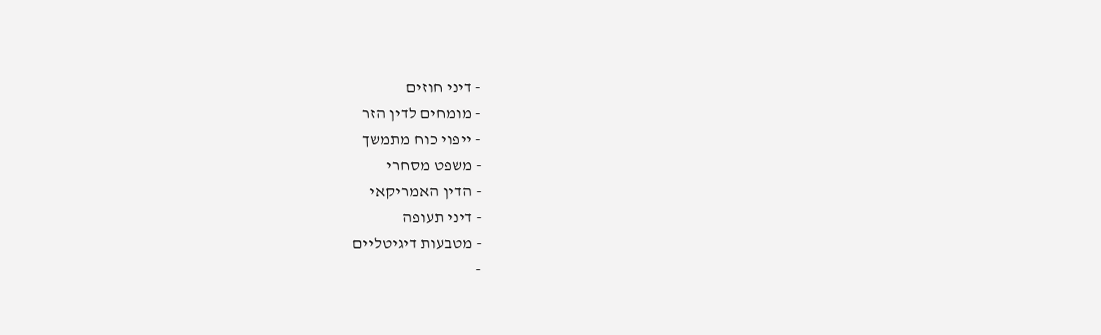- דיני חוזים
- מומחים לדין הזר
- ייפוי כוח מתמשך
- משפט מסחרי
- הדין האמריקאי
- דיני תעופה
- מטבעות דיגיטליים
-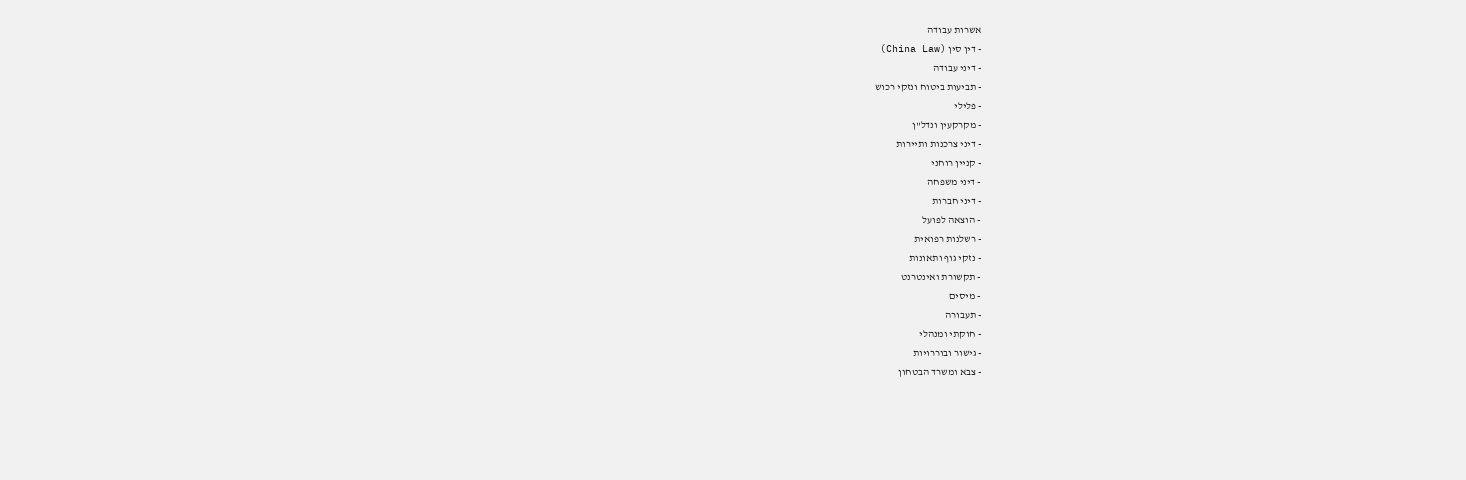אשרות עבודה
- דין סין (China Law)
- דיני עבודה
- תביעות ביטוח ונזקי רכוש
- פלילי
- מקרקעין ונדל"ן
- דיני צרכנות ותיירות
- קניין רוחני
- דיני משפחה
- דיני חברות
- הוצאה לפועל
- רשלנות רפואית
- נזקי גוף ותאונות
- תקשורת ואינטרנט
- מיסים
- תעבורה
- חוקתי ומנהלי
- גישור ובוררויות
- צבא ומשרד הבטחון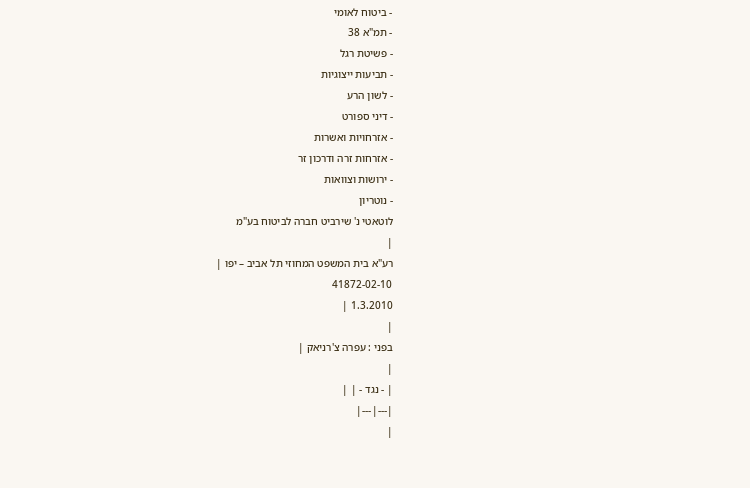- ביטוח לאומי
- תמ"א 38
- פשיטת רגל
- תביעות ייצוגיות
- לשון הרע
- דיני ספורט
- אזרחויות ואשרות
- אזרחות זרה ודרכון זר
- ירושות וצוואות
- נוטריון
לוטאטי נ' שירביט חברה לביטוח בע"מ
|
רע"א בית המשפט המחוזי תל אביב – יפו |
41872-02-10
1.3.2010 |
|
בפני : עפרה צ'רניאק |
|
| - נגד - | |
|---|---|
|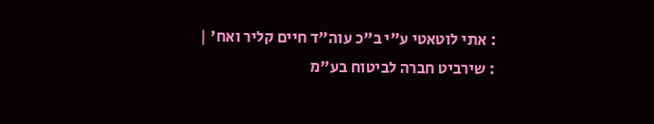: אתי לוטאטי ע"י ב"כ עוה"ד חיים קליר ואח' |
: שירביט חברה לביטוח בע"מ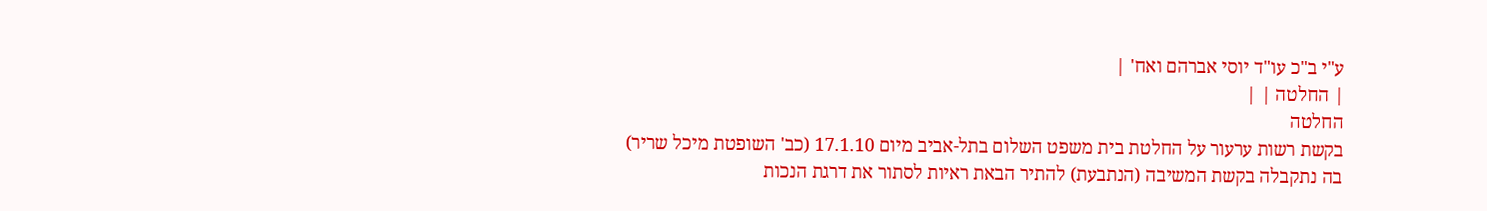ע"י ב"כ עו"ד יוסי אברהם ואח' |
| החלטה | |
החלטה
בקשת רשות ערעור על החלטת בית משפט השלום בתל-אביב מיום 17.1.10 (כב' השופטת מיכל שריר) בה נתקבלה בקשת המשיבה (הנתבעת) להתיר הבאת ראיות לסתור את דרגת הנכות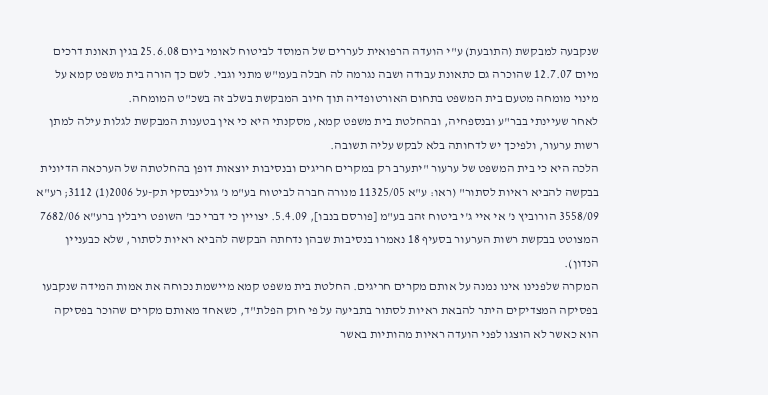שנקבעה למבקשת (התובעת) ע"י הועדה הרפואית לעררים של המוסד לביטוח לאומי ביום 25.6.08 בגין תאונת דרכים מיום 12.7.07 שהוכרה גם כתאונת עבודה ושבה נגרמה לה חבלה בעמ"ש מתני וגבי. לשם כך הורה בית משפט קמא על מינוי מומחה מטעם בית המשפט בתחום האורטופדיה תוך חיוב המבקשת בשלב זה בשכ"ט המומחה.
לאחר שעיינתי בבר"ע ובנספחיה, ובהחלטת בית משפט קמא, מסקנתי היא כי אין בטענות המבקשת לגלות עילה למתן רשות ערעור, ולפיכך יש לדחותה בלא לבקש עליה תשובה.
הלכה היא כי בית המשפט של ערעור "יתערב רק במקרים חריגים ובנסיבות יוצאות דופן בהחלטתה של הערכאה הדיונית בבקשה להביא ראיות לסתור" (ראו: ע"א 11325/05 מנורה חברה לביטוח בע"מ נ' גולינבסקי תק-על 2006(1) 3112; רע"א 3558/09 הורוביץ נ' אי איי ג'י ביטוח זהב בע"מ [פורסם בנבו], 5.4.09. יצויין כי דברי כב' השופט ריבלין ברע"א 7682/06 המצוטט בבקשת רשות הערעור בסעיף 18 נאמרו בנסיבות שבהן נדחתה הבקשה להביא ראיות לסתור, שלא כבעניין הנדון).
המקרה שלפנינו אינו נמנה על אותם מקרים חריגים. החלטת בית משפט קמא מיישמת נכוחה את אמות המידה שנקבעו בפסיקה המצדיקים היתר להבאת ראיות לסתור בתביעה על פי חוק הפלת"ד, כשאחד מאותם מקרים שהוכר בפסיקה הוא כאשר לא הוצגו לפני הועדה ראיות מהותיות באשר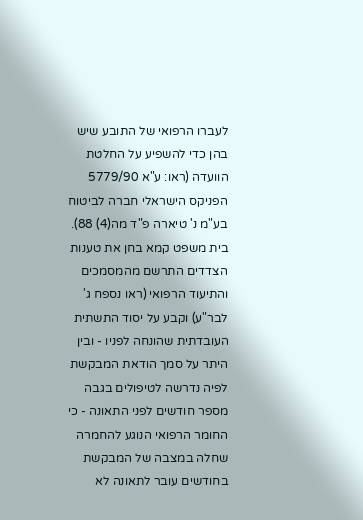לעברו הרפואי של התובע שיש בהן כדי להשפיע על החלטת הוועדה (ראו: ע"א 5779/90 הפניקס הישראלי חברה לביטוח בע"מ נ' טיארה פ"ד מה(4) 88).
בית משפט קמא בחן את טענות הצדדים התרשם מהמסמכים והתיעוד הרפואי (ראו נספח ג' לבר"ע) וקבע על יסוד התשתית העובדתית שהונחה לפניו - ובין היתר על סמך הודאת המבקשת לפיה נדרשה לטיפולים בגבה מספר חודשים לפני התאונה - כי החומר הרפואי הנוגע להחמרה שחלה במצבה של המבקשת בחודשים עובר לתאונה לא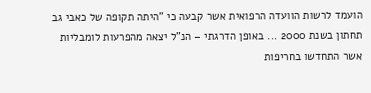הועמד לרשות הוועדה הרפואית אשר קבעה כי "היתה תקופה של כאבי גב תחתון בשנת 2000 ... באופן הדרגתי – הנ"ל יצאה מהפרעות לומבליות אשר התחדשו בחריפות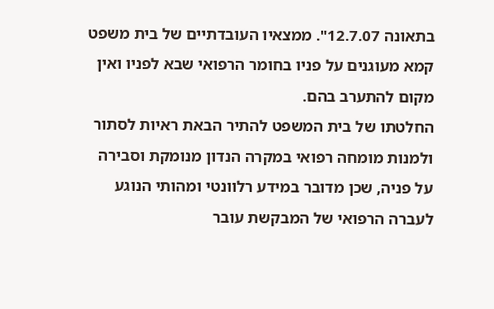בתאונה 12.7.07". ממצאיו העובדתיים של בית משפט קמא מעוגנים על פניו בחומר הרפואי שבא לפניו ואין מקום להתערב בהם.
החלטתו של בית המשפט להתיר הבאת ראיות לסתור ולמנות מומחה רפואי במקרה הנדון מנומקת וסבירה על פניה, שכן מדובר במידע רלוונטי ומהותי הנוגע לעברה הרפואי של המבקשת עובר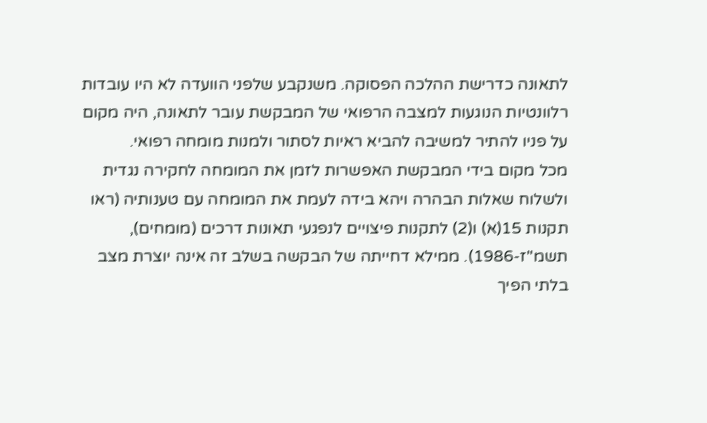לתאונה כדרישת ההלכה הפסוקה. משנקבע שלפני הוועדה לא היו עובדות רלוונטיות הנוגעות למצבה הרפואי של המבקשת עובר לתאונה, היה מקום על פניו להתיר למשיבה להביא ראיות לסתור ולמנות מומחה רפואי.
מכל מקום בידי המבקשת האפשרות לזמן את המומחה לחקירה נגדית ולשלוח שאלות הבהרה ויהא בידה לעמת את המומחה עם טענותיה (ראו תקנות 15(א) ו(2) לתקנות פיצויים לנפגעי תאונות דרכים (מומחים), תשמ"ז-1986). ממילא דחייתה של הבקשה בשלב זה אינה יוצרת מצב בלתי הפיך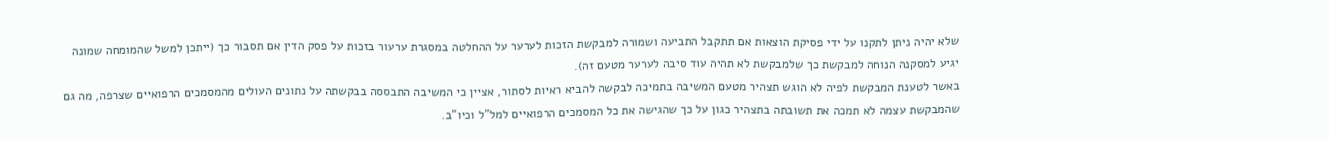שלא יהיה ניתן לתקנו על ידי פסיקת הוצאות אם תתקבל התביעה ושמורה למבקשת הזכות לערער על ההחלטה במסגרת ערעור בזכות על פסק הדין אם תסבור כך (ייתכן למשל שהמומחה שמונה יגיע למסקנה הנוחה למבקשת כך שלמבקשת לא תהיה עוד סיבה לערער מטעם זה).
באשר לטענת המבקשת לפיה לא הוגש תצהיר מטעם המשיבה בתמיכה לבקשה להביא ראיות לסתור, אציין כי המשיבה התבססה בבקשתה על נתונים העולים מהמסמכים הרפואיים שצרפה, מה גם שהמבקשת עצמה לא תמכה את תשובתה בתצהיר כגון על כך שהגישה את כל המסמכים הרפואיים למל"ל וכיו"ב.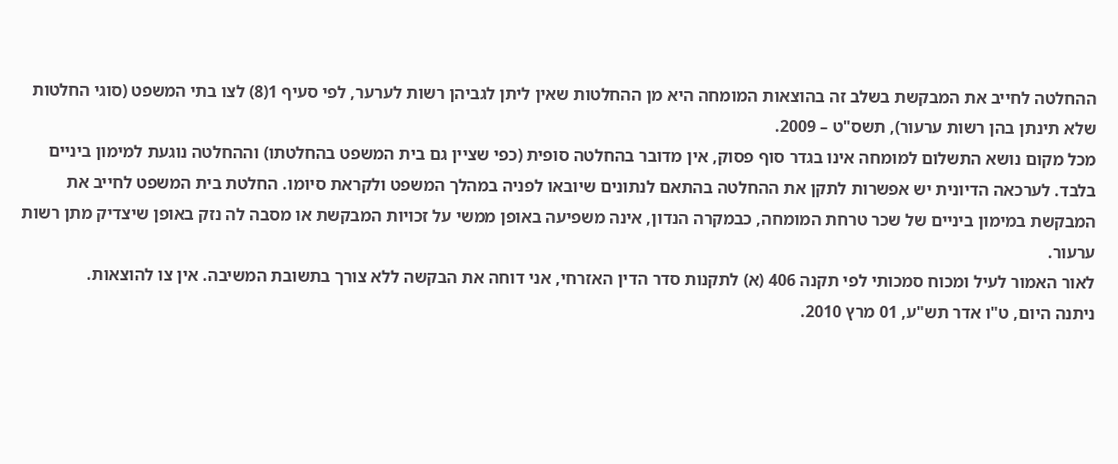ההחלטה לחייב את המבקשת בשלב זה בהוצאות המומחה היא מן ההחלטות שאין ליתן לגביהן רשות לערער, לפי סעיף 1(8) לצו בתי המשפט (סוגי החלטות שלא תינתן בהן רשות ערעור), תשס"ט – 2009.
מכל מקום נושא התשלום למומחה אינו בגדר סוף פסוק, אין מדובר בהחלטה סופית (כפי שציין גם בית המשפט בהחלטתו) וההחלטה נוגעת למימון ביניים בלבד. לערכאה הדיונית יש אפשרות לתקן את ההחלטה בהתאם לנתונים שיובאו לפניה במהלך המשפט ולקראת סיומו. החלטת בית המשפט לחייב את המבקשת במימון ביניים של שכר טרחת המומחה, כבמקרה הנדון, אינה משפיעה באופן ממשי על זכויות המבקשת או מסבה לה נזק באופן שיצדיק מתן רשות ערעור.
לאור האמור לעיל ומכוח סמכותי לפי תקנה 406 (א) לתקנות סדר הדין האזרחי, אני דוחה את הבקשה ללא צורך בתשובת המשיבה. אין צו להוצאות.
ניתנה היום, ט"ו אדר תש"ע, 01 מרץ 2010.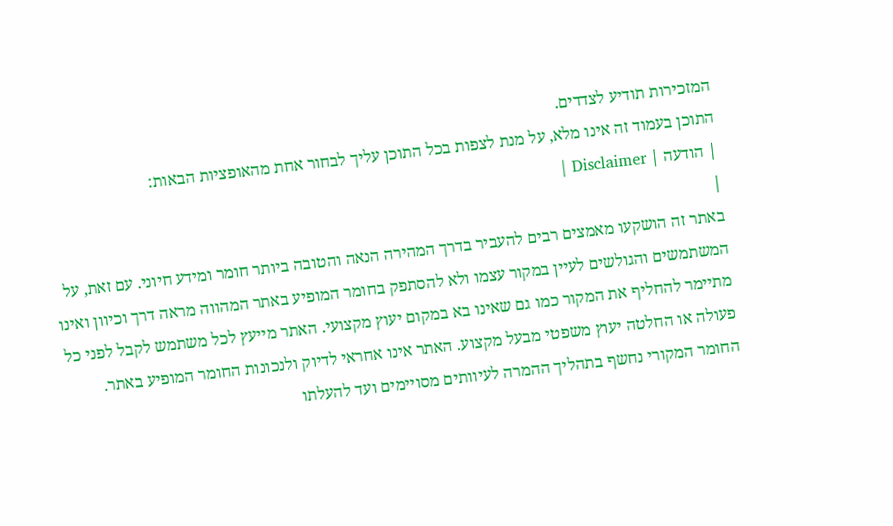המזכירות תודיע לצדדים.
התוכן בעמוד זה אינו מלא, על מנת לצפות בכל התוכן עליך לבחור אחת מהאופציות הבאות:
| הודעה | Disclaimer |
|
באתר זה הושקעו מאמצים רבים להעביר בדרך המהירה הנאה והטובה ביותר חומר ומידע חיוני. עם זאת, על המשתמשים והגולשים לעיין במקור עצמו ולא להסתפק בחומר המופיע באתר המהווה מראה דרך וכיוון ואינו מתיימר להחליף את המקור כמו גם שאינו בא במקום יעוץ מקצועי. האתר מייעץ לכל משתמש לקבל לפני כל פעולה או החלטה יעוץ משפטי מבעל מקצוע. האתר אינו אחראי לדיוק ולנכונות החומר המופיע באתר. החומר המקורי נחשף בתהליך ההמרה לעיוותים מסויימים ועד להעלתו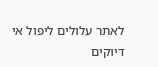לאתר עלולים ליפול אי דיוקים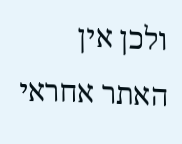ולכן אין האתר אחראי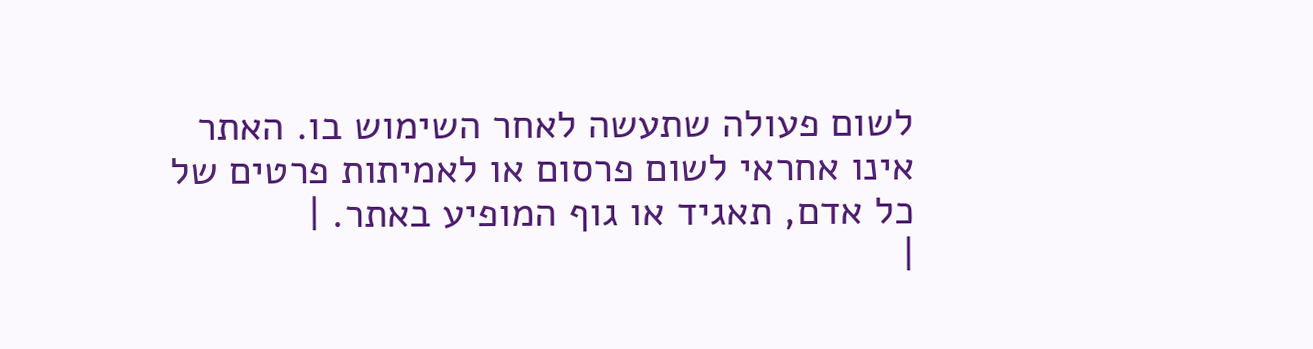לשום פעולה שתעשה לאחר השימוש בו. האתר אינו אחראי לשום פרסום או לאמיתות פרטים של כל אדם, תאגיד או גוף המופיע באתר. |
|